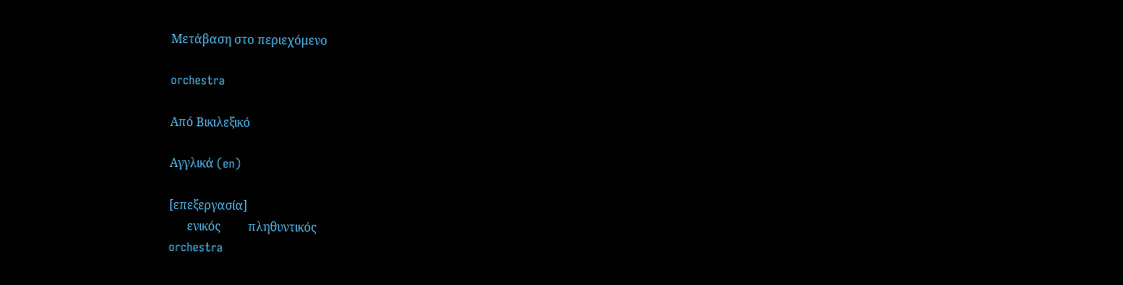Μετάβαση στο περιεχόμενο

orchestra

Από Βικιλεξικό

Αγγλικά (en)

[επεξεργασία]
      ενικός         πληθυντικός
orchestra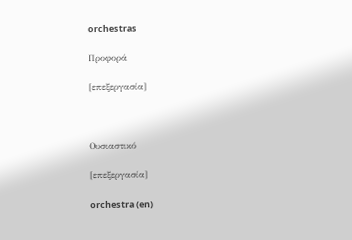orchestras

Προφορά

[επεξεργασία]



Ουσιαστικό

[επεξεργασία]

orchestra (en)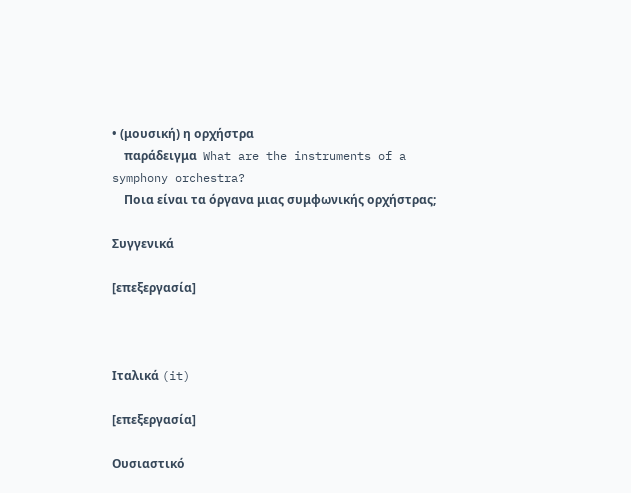• (μουσική) η ορχήστρα
    παράδειγμα  What are the instruments of a symphony orchestra?
    Ποια είναι τα όργανα μιας συμφωνικής ορχήστρας;

Συγγενικά

[επεξεργασία]



Ιταλικά (it)

[επεξεργασία]

Ουσιαστικό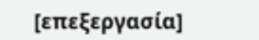[επεξεργασία]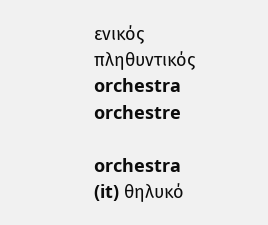ενικός         πληθυντικός
orchestra orchestre

orchestra (it) θηλυκό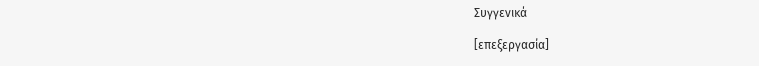Συγγενικά

[επεξεργασία]